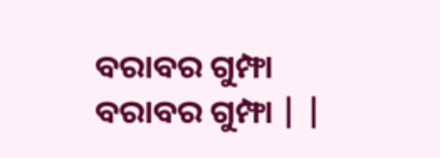ବରାବର ଗୁମ୍ଫା
ବରାବର ଗୁମ୍ଫା | |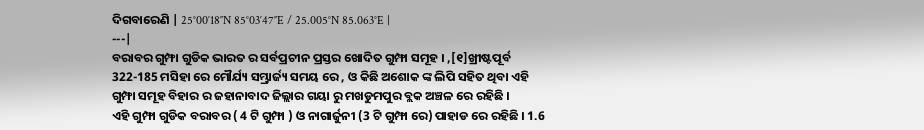ଦିଗବାରେଣି | 25°00′18″N 85°03′47″E / 25.005°N 85.063°E |
---|
ବରାବର ଗୁମ୍ଫା ଗୁଡିକ ଭାରତ ର ସର୍ବପ୍ରଚୀନ ପ୍ରସ୍ତର ଖୋଦିତ ଗୁମ୍ଫା ସମୂହ । ,[୧]ଖ୍ରୀଷ୍ଟପୂର୍ବ 322-185 ମସିହା ରେ ମୌର୍ଯ୍ୟ ସମ୍ଭ୍ରାର୍ଜ୍ୟ ସମୟ ରେ , ଓ କିଛି ଅଶୋକ ଙ୍କ ଲିପି ସହିତ ଥିବା ଏହି ଗୁମ୍ଫା ସମୂହ ବିହାର ର ଜହାନାବାଦ ଜିଲ୍ଲାର ଗୟା ରୁ ମଖଡୁମପୁର ବ୍ଲକ ଅଞ୍ଚଳ ରେ ରହିଛି ।
ଏହି ଗୁମ୍ଫା ଗୁଡିକ ବରାବର ( 4 ଟି ଗୁମ୍ଫା ) ଓ ନାଗାର୍ଜୁନୀ (3 ଟି ଗୁମ୍ଫା ରେ) ପାହାଡ ରେ ରହିଛି । 1.6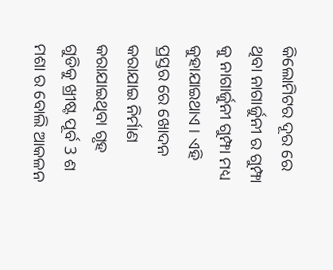କିଲୋମିଟର ଦୂର ରେ ଥିବା ନାଗାର୍ଜୁନୀ ର ଗୁମ୍ଫା କୁ ନାଗାର୍ଜୁନୀ ଗୁମ୍ଫା ମଧ୍ୟ କୁହାଯାଇଥାଏ । ଏହି ପ୍ରସ୍ତର ରେ ଖୋଦନ କରାଯାଇ ନିର୍ମାଣ କରାଯାଇଥିବା ଗୃହ ଗୁଡିକୁ ଖ୍ରୀଷ୍ଟ ପୂର୍ବ 3 ଶ ମଶା ର ବୋଲି ଆକଳନ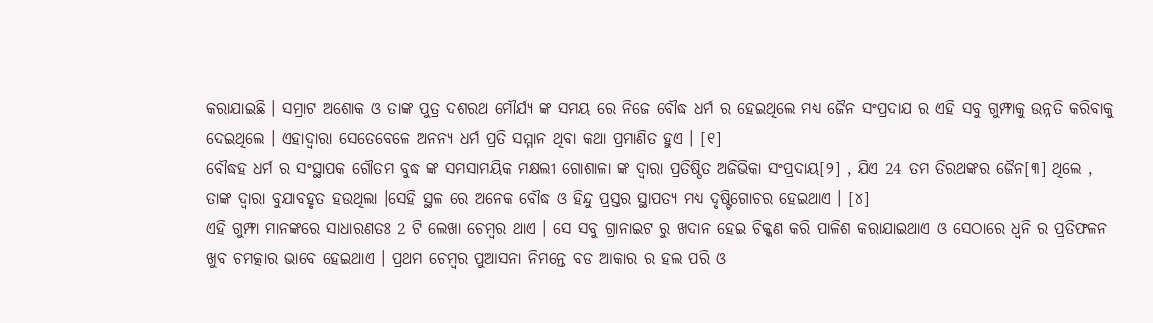କରାଯାଇଛି । ସମ୍ରାଟ ଅଶୋକ ଓ ତାଙ୍କ ପୁତ୍ର ଦଶରଥ ମୌର୍ଯ୍ୟ ଙ୍କ ସମୟ ରେ ନିଜେ ବୌଦ୍ଧ ଧର୍ମ ର ହେଇଥିଲେ ମଧ୍ୟ ଜୈନ ସଂପ୍ରଦାଯ ର ଏହି ସବୁ ଗୁମ୍ଫାକୁ ଉନ୍ନତି କରିବାକୁ ଦେଇଥିଲେ । ଏହାଦ୍ବାରା ସେତେବେଳେ ଅନନ୍ୟ ଧର୍ମ ପ୍ରତି ସମ୍ମାନ ଥିବା କଥା ପ୍ରମାଣିତ ହୁଏ । [୧]
ବୌଦ୍ଧହ ଧର୍ମ ର ସଂସ୍ଥାପକ ଗୌତମ ବୁଦ୍ଧ ଙ୍କ ସମସାମୟିକ ମକ୍ଷଲୀ ଗୋଶାଳା ଙ୍କ ଦ୍ଵାରା ପ୍ରତିଷ୍ଠିତ ଅଜିଭିକା ସଂପ୍ରଦାୟ[୨] , ଯିଏ 24 ତମ ତିରଥଙ୍କର ଜୈନ[୩] ଥିଲେ , ତାଙ୍କ ଦ୍ଵାରା ବୁଯାବହୃତ ହଉଥିଲା ।ସେହି ସ୍ଥଳ ରେ ଅନେକ ବୌଦ୍ଧ ଓ ହିନ୍ଦୁ ପ୍ରସ୍ତର ସ୍ଥାପତ୍ୟ ମଧ୍ୟ ଦୃଷ୍ଟିଗୋଚର ହେଇଥାଏ । [୪]
ଏହି ଗୁମ୍ଫା ମାନଙ୍କରେ ସାଧାରଣତଃ 2 ଟି ଲେଖା ଚେମ୍ବର ଥାଏ । ସେ ସବୁ ଗ୍ରାନାଇଟ ରୁ ଖଦାନ ହେଇ ଚିକ୍କଣ କରି ପାଳିଶ କରାଯାଇଥାଏ ଓ ସେଠାରେ ଧ୍ୱନି ର ପ୍ରତିଫଳନ ଖୁବ ଚମତ୍କାର ଭାବେ ହେଇଥାଏ । ପ୍ରଥମ ଚେମ୍ବର ପୁଆସନା ନିମନ୍ତେ ବଡ ଆକାର ର ହଲ ପରି ଓ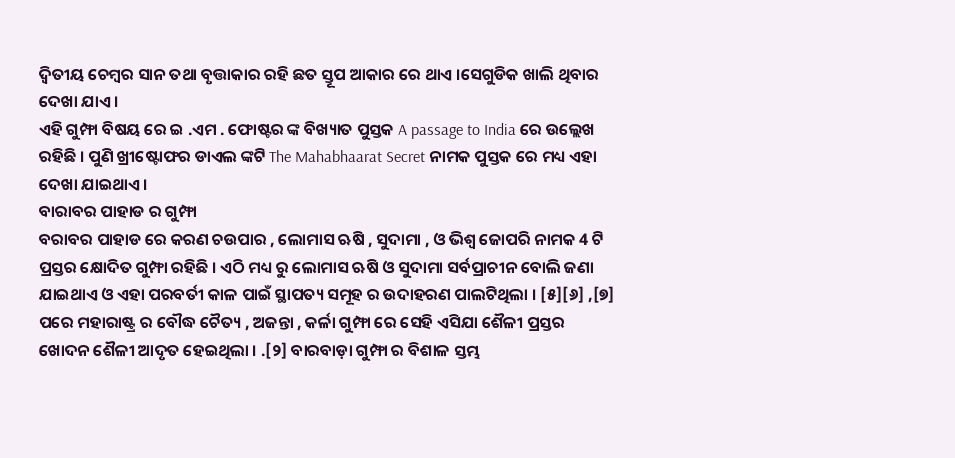ଦ୍ଵିତୀୟ ଚେମ୍ବର ସାନ ତଥା ବୃତ୍ତାକାର ରହି ଛତ ସ୍ତୂପ ଆକାର ରେ ଥାଏ ।ସେଗୁଡିକ ଖାଲି ଥିବାର ଦେଖା ଯାଏ ।
ଏହି ଗୁମ୍ଫା ବିଷୟ ରେ ଇ .ଏମ . ଫୋଷ୍ଟର ଙ୍କ ବିଖ୍ୟାତ ପୁସ୍ତକ A passage to India ରେ ଉଲ୍ଲେଖ ରହିଛି । ପୁଣି ଖ୍ରୀଷ୍ଟୋଫର ଡାଏଲ ଙ୍କଟି The Mahabhaarat Secret ନାମକ ପୁସ୍ତକ ରେ ମଧ୍ୟ ଏହା ଦେଖା ଯାଇଥାଏ ।
ବାରାବର ପାହାଡ ର ଗୁମ୍ଫା
ବରାବର ପାହାଡ ରେ କରଣ ଚଉପାର , ଲୋମାସ ଋଷି , ସୁଦାମା , ଓ ଭିଶ୍ଵ ଜୋପରି ନାମକ 4 ଟି ପ୍ରସ୍ତର କ୍ଷୋଦିତ ଗୁମ୍ଫା ରହିଛି । ଏଠି ମଧ୍ୟ ରୁ ଲୋମାସ ଋଷି ଓ ସୁଦାମା ସର୍ବପ୍ରାଚୀନ ବୋଲି ଜଣା ଯାଇଥାଏ ଓ ଏହା ପରବର୍ତୀ କାଳ ପାଇଁ ସ୍ଥାପତ୍ୟ ସମୂହ ର ଉଦାହରଣ ପାଲଟିଥିଲା । [୫][୬] ,[୭] ପରେ ମହାରାଷ୍ଟ୍ର ର ବୌଦ୍ଧ ଚୈତ୍ୟ , ଅଜନ୍ତା , କର୍ଳା ଗୁମ୍ଫା ରେ ସେହି ଏସିଯା ଶୈଳୀ ପ୍ରସ୍ତର ଖୋଦନ ଶୈଳୀ ଆଦୃତ ହେଇଥିଲା । .[୨] ବାରବାଡ଼ା ଗୁମ୍ଫା ର ବିଶାଳ ସ୍ତମ୍ଭ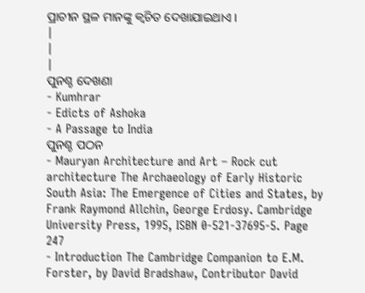ପ୍ରାଚୀନ ସ୍ଥଳ ମାନଙ୍କୁ କ୍ବଚିତ ଦେଖାଯାଇଥାଏ ।
|
|
|
ପୁନଶ୍ଚ ଦେଖଣା
- Kumhrar
- Edicts of Ashoka
- A Passage to India
ପୁନଶ୍ଚ ପଠନ
- Mauryan Architecture and Art – Rock cut architecture The Archaeology of Early Historic South Asia: The Emergence of Cities and States, by Frank Raymond Allchin, George Erdosy. Cambridge University Press, 1995, ISBN 0-521-37695-5. Page 247
- Introduction The Cambridge Companion to E.M. Forster, by David Bradshaw, Contributor David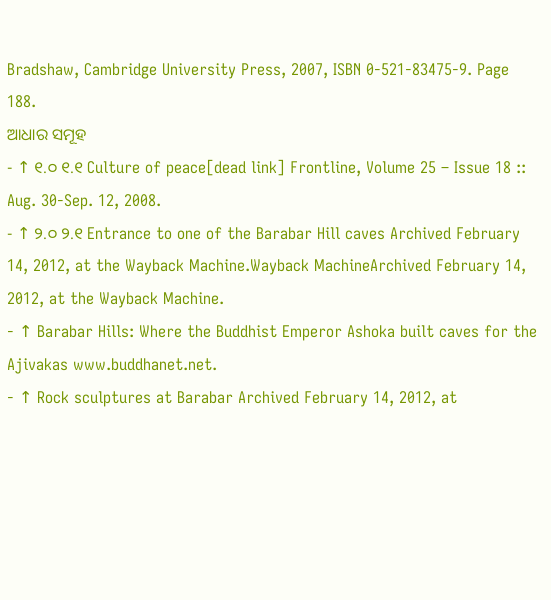Bradshaw, Cambridge University Press, 2007, ISBN 0-521-83475-9. Page 188.
ଆଧାର ସମୂହ
- ↑ ୧.୦ ୧.୧ Culture of peace[dead link] Frontline, Volume 25 – Issue 18 :: Aug. 30-Sep. 12, 2008.
- ↑ ୨.୦ ୨.୧ Entrance to one of the Barabar Hill caves Archived February 14, 2012, at the Wayback Machine.Wayback MachineArchived February 14, 2012, at the Wayback Machine.
- ↑ Barabar Hills: Where the Buddhist Emperor Ashoka built caves for the Ajivakas www.buddhanet.net.
- ↑ Rock sculptures at Barabar Archived February 14, 2012, at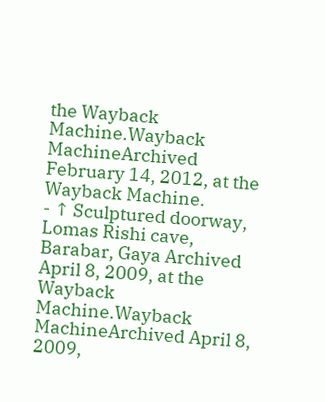the Wayback Machine.Wayback MachineArchived February 14, 2012, at the Wayback Machine.
- ↑ Sculptured doorway, Lomas Rishi cave, Barabar, Gaya Archived April 8, 2009, at the Wayback Machine.Wayback MachineArchived April 8, 2009,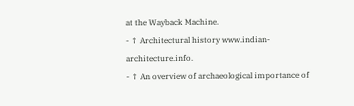at the Wayback Machine.
- ↑ Architectural history www.indian-architecture.info.
- ↑ An overview of archaeological importance of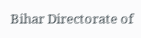Bihar Directorate of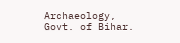Archaeology, Govt. of Bihar.